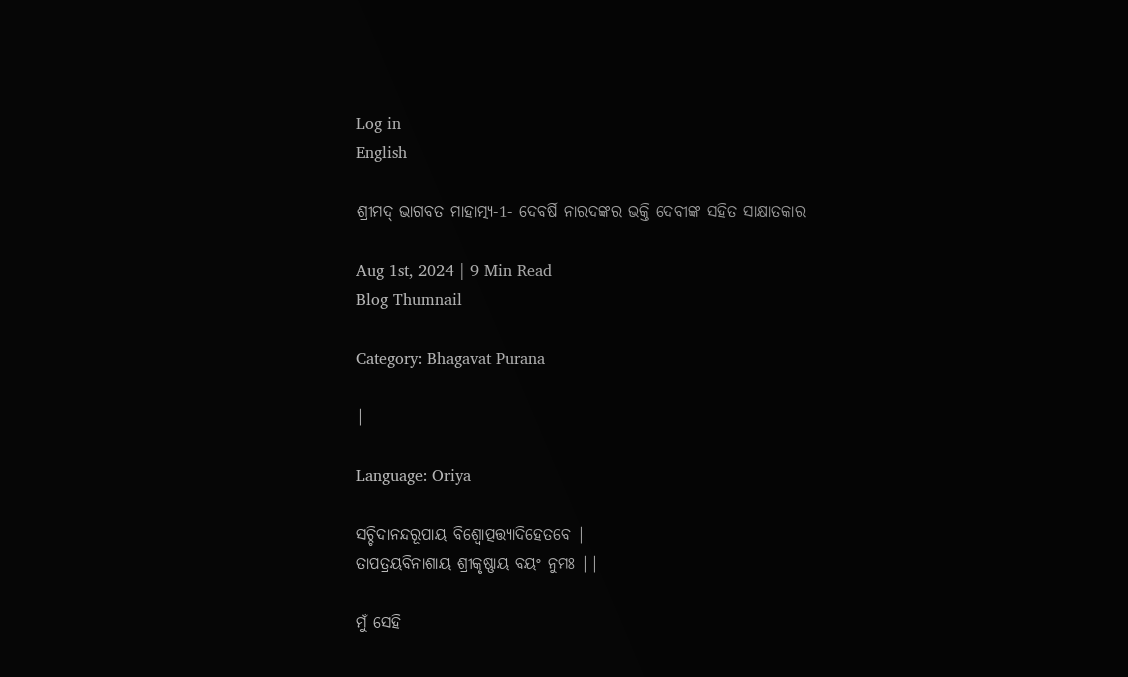Log in
English

ଶ୍ରୀମଦ୍ ଭାଗବତ ମାହାତ୍ମ୍ୟ-1- ଦେବର୍ଷି ନାରଦଙ୍କର ଭକ୍ତି ଦେବୀଙ୍କ ସହିତ ସାକ୍ଷାତକାର

Aug 1st, 2024 | 9 Min Read
Blog Thumnail

Category: Bhagavat Purana

|

Language: Oriya

ସଚ୍ଚିଦାନନ୍ଦରୂପାୟ ବିଶ୍ବୋତ୍ପତ୍ତ୍ୟାଦିହେତବେ |
ତାପତ୍ରୟବିନାଶାୟ ଶ୍ରୀକୃଷ୍ଣାୟ ବୟଂ ନୁମଃ ||

ମୁଁ ସେହି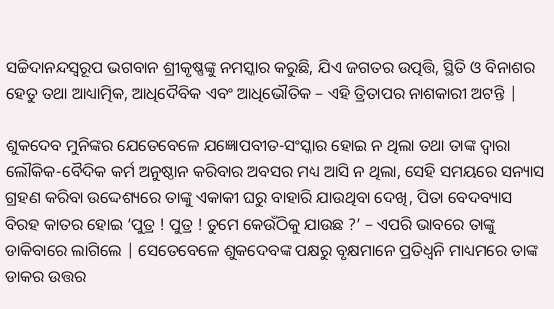ସଚ୍ଚିଦାନନ୍ଦସ୍ବରୂପ ଭଗବାନ ଶ୍ରୀକୃଷ୍ଣଙ୍କୁ ନମସ୍କାର କରୁଛି, ଯିଏ ଜଗତର ଉତ୍ପତ୍ତି, ସ୍ଥିତି ଓ ବିନାଶର ହେତୁ ତଥା ଆଧ୍ୟାତ୍ମିକ, ଆଧିଦୈବିକ ଏବଂ ଆଧିଭୌତିକ – ଏହି ତ୍ରିତାପର ନାଶକାରୀ ଅଟନ୍ତି |

ଶୁକଦେବ ମୁନିଙ୍କର ଯେତେବେଳେ ଯଜ୍ଞୋପବୀତ-ସଂସ୍କାର ହୋଇ ନ ଥିଲା ତଥା ତାଙ୍କ ଦ୍ବାରା ଲୌକିକ-ବୈଦିକ କର୍ମ ଅନୁଷ୍ଠାନ କରିବାର ଅବସର ମଧ୍ୟ ଆସି ନ ଥିଲା, ସେହି ସମୟରେ ସନ୍ୟାସ ଗ୍ରହଣ କରିବା ଉଦ୍ଦେଶ୍ୟରେ ତାଙ୍କୁ ଏକାକୀ ଘରୁ ବାହାରି ଯାଉଥିବା ଦେଖି, ପିତା ବେଦବ୍ୟାସ ବିରହ କାତର ହୋଇ ‘ପୁତ୍ର ! ପୁତ୍ର ! ତୁମେ କେଉଁଠିକୁ ଯାଉଛ ?’ – ଏପରି ଭାବରେ ତାଙ୍କୁ ଡାକିବାରେ ଲାଗିଲେ | ସେତେବେଳେ ଶୁକଦେବଙ୍କ ପକ୍ଷରୁ ବୃକ୍ଷମାନେ ପ୍ରତିଧ୍ବନି ମାଧ୍ୟମରେ ତାଙ୍କ ଡାକର ଉତ୍ତର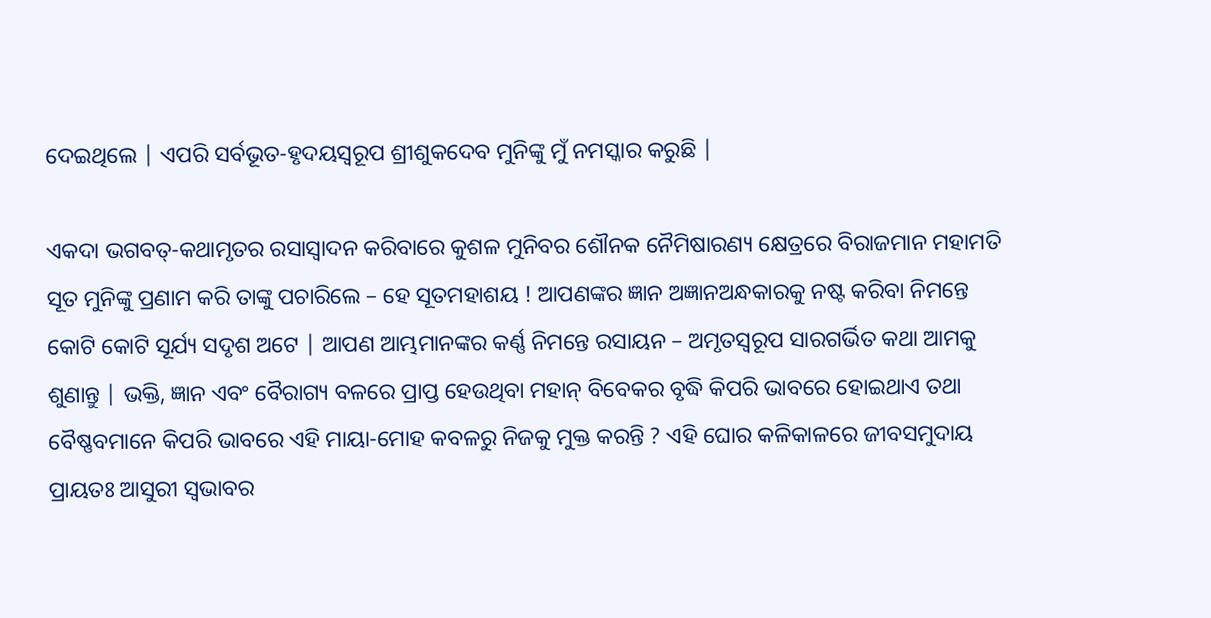ଦେଇଥିଲେ | ଏପରି ସର୍ବଭୂତ-ହୃଦୟସ୍ବରୂପ ଶ୍ରୀଶୁକଦେବ ମୁନିଙ୍କୁ ମୁଁ ନମସ୍କାର କରୁଛି |

ଏକଦା ଭଗବତ୍-କଥାମୃତର ରସାସ୍ବାଦନ କରିବାରେ କୁଶଳ ମୁନିବର ଶୌନକ ନୈମିଷାରଣ୍ୟ କ୍ଷେତ୍ରରେ ବିରାଜମାନ ମହାମତି ସୂତ ମୁନିଙ୍କୁ ପ୍ରଣାମ କରି ତାଙ୍କୁ ପଚାରିଲେ – ହେ ସୂତମହାଶୟ ! ଆପଣଙ୍କର ଜ୍ଞାନ ଅଜ୍ଞାନଅନ୍ଧକାରକୁ ନଷ୍ଟ କରିବା ନିମନ୍ତେ କୋଟି କୋଟି ସୂର୍ଯ୍ୟ ସଦୃଶ ଅଟେ | ଆପଣ ଆମ୍ଭମାନଙ୍କର କର୍ଣ୍ଣ ନିମନ୍ତେ ରସାୟନ – ଅମୃତସ୍ବରୂପ ସାରଗର୍ଭିତ କଥା ଆମକୁ ଶୁଣାନ୍ତୁ | ଭକ୍ତି, ଜ୍ଞାନ ଏବଂ ବୈରାଗ୍ୟ ବଳରେ ପ୍ରାପ୍ତ ହେଉଥିବା ମହାନ୍ ବିବେକର ବୃଦ୍ଧି କିପରି ଭାବରେ ହୋଇଥାଏ ତଥା ବୈଷ୍ଣବମାନେ କିପରି ଭାବରେ ଏହି ମାୟା-ମୋହ କବଳରୁ ନିଜକୁ ମୁକ୍ତ କରନ୍ତି ? ଏହି ଘୋର କଳିକାଳରେ ଜୀବସମୁଦାୟ ପ୍ରାୟତଃ ଆସୁରୀ ସ୍ବଭାବର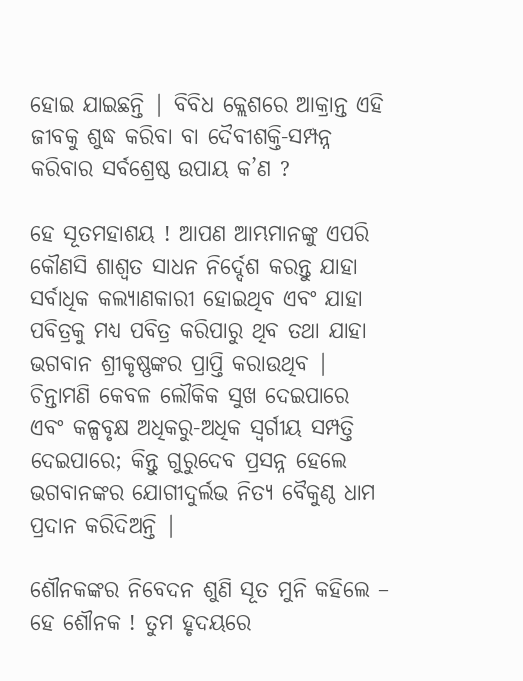ହୋଇ ଯାଇଛନ୍ତି | ବିବିଧ କ୍ଲେଶରେ ଆକ୍ରାନ୍ତ ଏହି ଜୀବକୁ ଶୁଦ୍ଧ କରିବା ବା ଦୈବୀଶକ୍ତି-ସମ୍ପନ୍ନ କରିବାର ସର୍ବଶ୍ରେଷ୍ଠ ଉପାୟ କ’ଣ ?

ହେ ସୂତମହାଶୟ ! ଆପଣ ଆମ୍ଭମାନଙ୍କୁ ଏପରି କୌଣସି ଶାଶ୍ବତ ସାଧନ ନିର୍ଦ୍ଦେଶ କରନ୍ତୁ ଯାହା ସର୍ବାଧିକ କଲ୍ୟାଣକାରୀ ହୋଇଥିବ ଏବଂ ଯାହା ପବିତ୍ରକୁ ମଧ୍ୟ ପବିତ୍ର କରିପାରୁ ଥିବ ତଥା ଯାହା ଭଗବାନ ଶ୍ରୀକୃଷ୍ଣଙ୍କର ପ୍ରାପ୍ତି କରାଉଥିବ | ଚିନ୍ତାମଣି କେବଳ ଲୌକିକ ସୁଖ ଦେଇପାରେ ଏବଂ କଳ୍ପବୃକ୍ଷ ଅଧିକରୁ-ଅଧିକ ସ୍ବର୍ଗୀୟ ସମ୍ପତ୍ତି ଦେଇପାରେ; କିନ୍ତୁ ଗୁରୁଦେବ ପ୍ରସନ୍ନ ହେଲେ ଭଗବାନଙ୍କର ଯୋଗୀଦୁର୍ଲଭ ନିତ୍ୟ ବୈକୁଣ୍ଠ ଧାମ ପ୍ରଦାନ କରିଦିଅନ୍ତି |

ଶୌନକଙ୍କର ନିବେଦନ ଶୁଣି ସୂତ ମୁନି କହିଲେ – ହେ ଶୌନକ ! ତୁମ ହୃଦୟରେ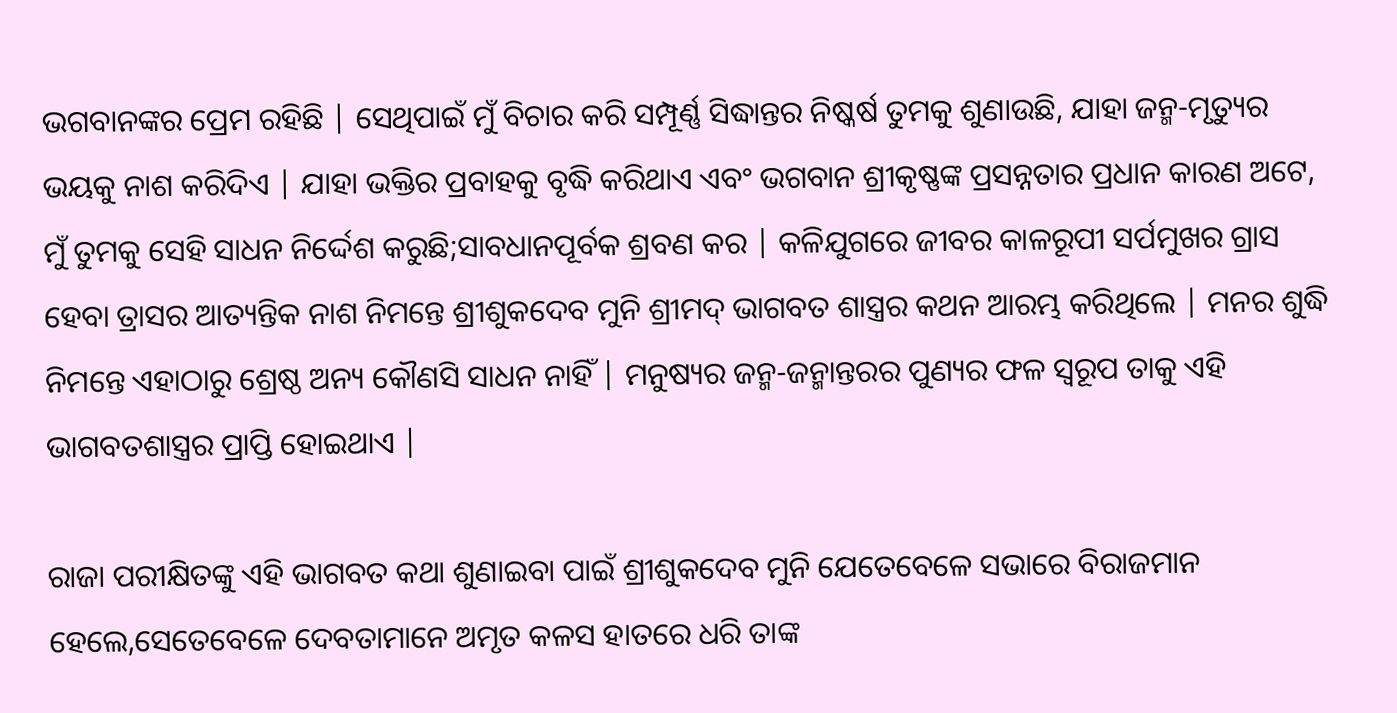ଭଗବାନଙ୍କର ପ୍ରେମ ରହିଛି | ସେଥିପାଇଁ ମୁଁ ବିଚାର କରି ସମ୍ପୂର୍ଣ୍ଣ ସିଦ୍ଧାନ୍ତର ନିଷ୍କର୍ଷ ତୁମକୁ ଶୁଣାଉଛି, ଯାହା ଜନ୍ମ-ମୃତ୍ୟୁର ଭୟକୁ ନାଶ କରିଦିଏ | ଯାହା ଭକ୍ତିର ପ୍ରବାହକୁ ବୃଦ୍ଧି କରିଥାଏ ଏବଂ ଭଗବାନ ଶ୍ରୀକୃଷ୍ଣଙ୍କ ପ୍ରସନ୍ନତାର ପ୍ରଧାନ କାରଣ ଅଟେ, ମୁଁ ତୁମକୁ ସେହି ସାଧନ ନିର୍ଦ୍ଦେଶ କରୁଛି;ସାବଧାନପୂର୍ବକ ଶ୍ରବଣ କର | କଳିଯୁଗରେ ଜୀବର କାଳରୂପୀ ସର୍ପମୁଖର ଗ୍ରାସ ହେବା ତ୍ରାସର ଆତ୍ୟନ୍ତିକ ନାଶ ନିମନ୍ତେ ଶ୍ରୀଶୁକଦେବ ମୁନି ଶ୍ରୀମଦ୍ ଭାଗବତ ଶାସ୍ତ୍ରର କଥନ ଆରମ୍ଭ କରିଥିଲେ | ମନର ଶୁଦ୍ଧି ନିମନ୍ତେ ଏହାଠାରୁ ଶ୍ରେଷ୍ଠ ଅନ୍ୟ କୌଣସି ସାଧନ ନାହିଁ | ମନୁଷ୍ୟର ଜନ୍ମ-ଜନ୍ମାନ୍ତରର ପୁଣ୍ୟର ଫଳ ସ୍ବରୂପ ତାକୁ ଏହି ଭାଗବତଶାସ୍ତ୍ରର ପ୍ରାପ୍ତି ହୋଇଥାଏ |

ରାଜା ପରୀକ୍ଷିତଙ୍କୁ ଏହି ଭାଗବତ କଥା ଶୁଣାଇବା ପାଇଁ ଶ୍ରୀଶୁକଦେବ ମୁନି ଯେତେବେଳେ ସଭାରେ ବିରାଜମାନ ହେଲେ,ସେତେବେଳେ ଦେବତାମାନେ ଅମୃତ କଳସ ହାତରେ ଧରି ତାଙ୍କ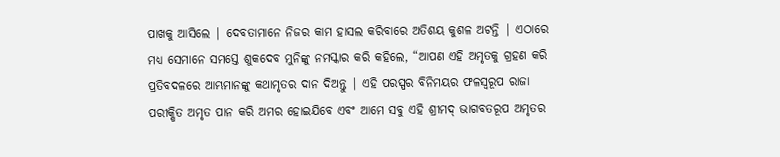ପାଖକୁ ଆସିଲେ | ଦେବତାମାନେ ନିଜର କାମ ହାସଲ କରିବାରେ ଅତିଶୟ କୁଶଳ ଅଟନ୍ତି | ଏଠାରେ ମଧ୍ୟ ସେମାନେ ସମସ୍ତେ ଶୁକଦେବ ମୁନିଙ୍କୁ ନମସ୍କାର କରି କହିଲେ, “ଆପଣ ଏହି ଅମୃତକୁ ଗ୍ରହଣ କରି ପ୍ରତିବଦଳରେ ଆମ୍ଭମାନଙ୍କୁ କଥାମୃତର ଦାନ ଦିଅନ୍ତୁ | ଏହି ପରସ୍ପର ବିନିମୟର ଫଳସ୍ବରୂପ ରାଜା ପରୀକ୍ଷିତ ଅମୃତ ପାନ କରି ଅମର ହୋଇଯିବେ ଏବଂ ଆମେ ସବୁ ଏହି ଶ୍ରୀମଦ୍ ଭାଗବତରୂପ ଅମୃତର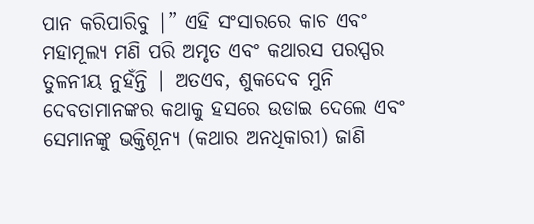ପାନ କରିପାରିବୁ |” ଏହି ସଂସାରରେ କାଚ ଏବଂ ମହାମୂଲ୍ୟ ମଣି ପରି ଅମୃତ ଏବଂ କଥାରସ ପରସ୍ପର ତୁଳନୀୟ ନୁହଁନ୍ତି | ଅତଏବ, ଶୁକଦେବ ମୁନି ଦେବତାମାନଙ୍କର କଥାକୁ ହସରେ ଉଡାଇ ଦେଲେ ଏବଂ ସେମାନଙ୍କୁ ଭକ୍ତିଶୂନ୍ୟ (କଥାର ଅନଧିକାରୀ) ଜାଣି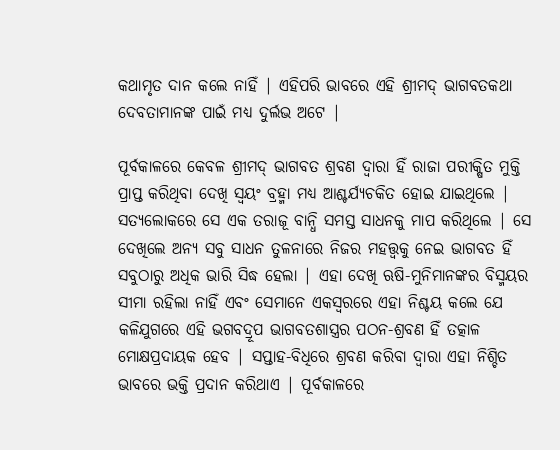କଥାମୃତ ଦାନ କଲେ ନାହିଁ | ଏହିପରି ଭାବରେ ଏହି ଶ୍ରୀମଦ୍ ଭାଗବତକଥା ଦେବତାମାନଙ୍କ ପାଇଁ ମଧ୍ୟ ଦୁର୍ଲଭ ଅଟେ |

ପୂର୍ବକାଳରେ କେବଳ ଶ୍ରୀମଦ୍ ଭାଗବତ ଶ୍ରବଣ ଦ୍ବାରା ହିଁ ରାଜା ପରୀକ୍ଷିତ ମୁକ୍ତି ପ୍ରାପ୍ତ କରିଥିବା ଦେଖି ସ୍ବୟଂ ବ୍ରହ୍ମା ମଧ୍ୟ ଆଶ୍ଚର୍ଯ୍ୟଚକିତ ହୋଇ ଯାଇଥିଲେ | ସତ୍ୟଲୋକରେ ସେ ଏକ ତରାଜୂ ବାନ୍ଧି ସମସ୍ତ ସାଧନକୁ ମାପ କରିଥିଲେ | ସେ ଦେଖିଲେ ଅନ୍ୟ ସବୁ ସାଧନ ତୁଳନାରେ ନିଜର ମହତ୍ତ୍ବକୁ ନେଇ ଭାଗବତ ହିଁ ସବୁଠାରୁ ଅଧିକ ଭାରି ସିଦ୍ଧ ହେଲା | ଏହା ଦେଖି ଋଷି-ମୁନିମାନଙ୍କର ବିସ୍ମୟର ସୀମା ରହିଲା ନାହିଁ ଏବଂ ସେମାନେ ଏକସ୍ବରରେ ଏହା ନିଶ୍ଚୟ କଲେ ଯେ କଳିଯୁଗରେ ଏହି ଭଗବଦ୍ରୂପ ଭାଗବତଶାସ୍ତ୍ରର ପଠନ-ଶ୍ରବଣ ହିଁ ତତ୍କାଳ ମୋକ୍ଷପ୍ରଦାୟକ ହେବ | ସପ୍ତାହ-ବିଧିରେ ଶ୍ରବଣ କରିବା ଦ୍ବାରା ଏହା ନିଶ୍ଚିତ ଭାବରେ ଭକ୍ତି ପ୍ରଦାନ କରିଥାଏ | ପୂର୍ବକାଳରେ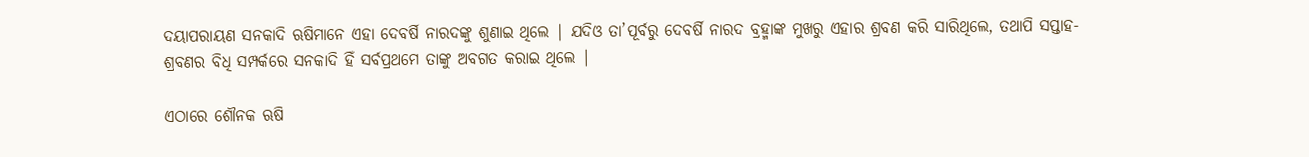ଦୟାପରାୟଣ ସନକାଦି ଋଷିମାନେ ଏହା ଦେବର୍ଷି ନାରଦଙ୍କୁ ଶୁଣାଇ ଥିଲେ | ଯଦିଓ ତା’ପୂର୍ବରୁ ଦେବର୍ଷି ନାରଦ ବ୍ରହ୍ମାଙ୍କ ମୁଖରୁ ଏହାର ଶ୍ରବଣ କରି ସାରିଥିଲେ, ତଥାପି ସପ୍ତାହ-ଶ୍ରବଣର ବିଧି ସମ୍ପର୍କରେ ସନକାଦି ହିଁ ସର୍ବପ୍ରଥମେ ତାଙ୍କୁ ଅବଗତ କରାଇ ଥିଲେ |

ଏଠାରେ ଶୌନକ ଋଷି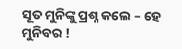ସୂତ ମୁନିଙ୍କୁ ପ୍ରଶ୍ନ କଲେ – ହେ ମୁନିବର !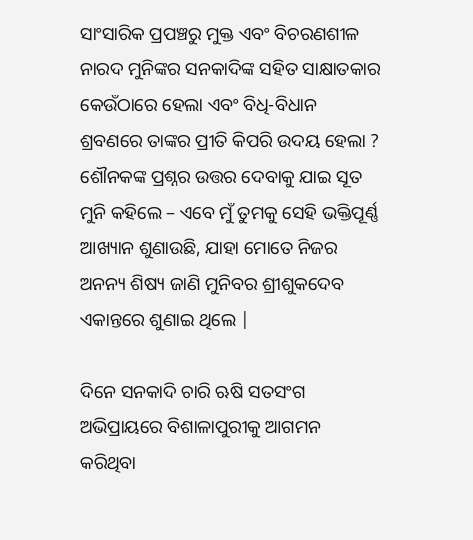ସାଂସାରିକ ପ୍ରପଞ୍ଚରୁ ମୁକ୍ତ ଏବଂ ବିଚରଣଶୀଳ ନାରଦ ମୁନିଙ୍କର ସନକାଦିଙ୍କ ସହିତ ସାକ୍ଷାତକାର କେଉଁଠାରେ ହେଲା ଏବଂ ବିଧି-ବିଧାନ ଶ୍ରବଣରେ ତାଙ୍କର ପ୍ରୀତି କିପରି ଉଦୟ ହେଲା ? ଶୌନକଙ୍କ ପ୍ରଶ୍ନର ଉତ୍ତର ଦେବାକୁ ଯାଇ ସୂତ ମୁନି କହିଲେ – ଏବେ ମୁଁ ତୁମକୁ ସେହି ଭକ୍ତିପୂର୍ଣ୍ଣ ଆଖ୍ୟାନ ଶୁଣାଉଛି, ଯାହା ମୋତେ ନିଜର ଅନନ୍ୟ ଶିଷ୍ୟ ଜାଣି ମୁନିବର ଶ୍ରୀଶୁକଦେବ ଏକାନ୍ତରେ ଶୁଣାଇ ଥିଲେ |

ଦିନେ ସନକାଦି ଚାରି ଋଷି ସତସଂଗ ଅଭିପ୍ରାୟରେ ବିଶାଳାପୁରୀକୁ ଆଗମନ କରିଥିବା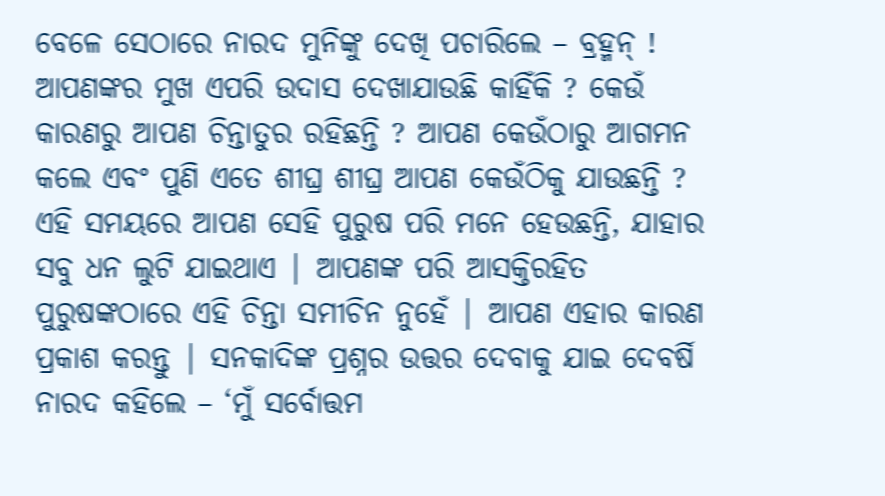ବେଳେ ସେଠାରେ ନାରଦ ମୁନିଙ୍କୁ ଦେଖି ପଚାରିଲେ – ବ୍ରହ୍ମନ୍ ! ଆପଣଙ୍କର ମୁଖ ଏପରି ଉଦାସ ଦେଖାଯାଉଛି କାହିଁକି ? କେଉଁ କାରଣରୁ ଆପଣ ଚିନ୍ତାତୁର ରହିଛନ୍ତି ? ଆପଣ କେଉଁଠାରୁ ଆଗମନ କଲେ ଏବଂ ପୁଣି ଏତେ ଶୀଘ୍ର ଶୀଘ୍ର ଆପଣ କେଉଁଠିକୁ ଯାଉଛନ୍ତି ? ଏହି ସମୟରେ ଆପଣ ସେହି ପୁରୁଷ ପରି ମନେ ହେଉଛନ୍ତି, ଯାହାର ସବୁ ଧନ ଲୁଟି ଯାଇଥାଏ | ଆପଣଙ୍କ ପରି ଆସକ୍ତିରହିତ ପୁରୁଷଙ୍କଠାରେ ଏହି ଚିନ୍ତା ସମୀଚିନ ନୁହେଁ | ଆପଣ ଏହାର କାରଣ ପ୍ରକାଶ କରନ୍ତୁ | ସନକାଦିଙ୍କ ପ୍ରଶ୍ନର ଉତ୍ତର ଦେବାକୁ ଯାଇ ଦେବର୍ଷି ନାରଦ କହିଲେ – ‘ମୁଁ ସର୍ବୋତ୍ତମ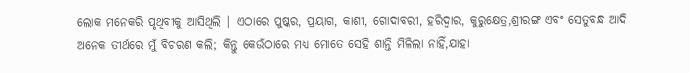ଲୋକ ମନେକରି ପୃଥିବୀକୁ ଆସିଥିଲି | ଏଠାରେ ପୁଷ୍କର, ପ୍ରୟାଗ, କାଶୀ, ଗୋଦାବରୀ, ହରିଦ୍ବାର, କୁରୁକ୍ଷେତ୍ର,ଶ୍ରୀରଙ୍ଗ ଏବଂ ସେତୁବନ୍ଧ ଆଦି ଅନେକ ତୀର୍ଥରେ ମୁଁ ବିଚରଣ କଲି; କିନ୍ତୁ କେଉଁଠାରେ ମଧ୍ୟ ମୋତେ ସେହି ଶାନ୍ତି ମିଳିଲା ନାହିଁ,ଯାହା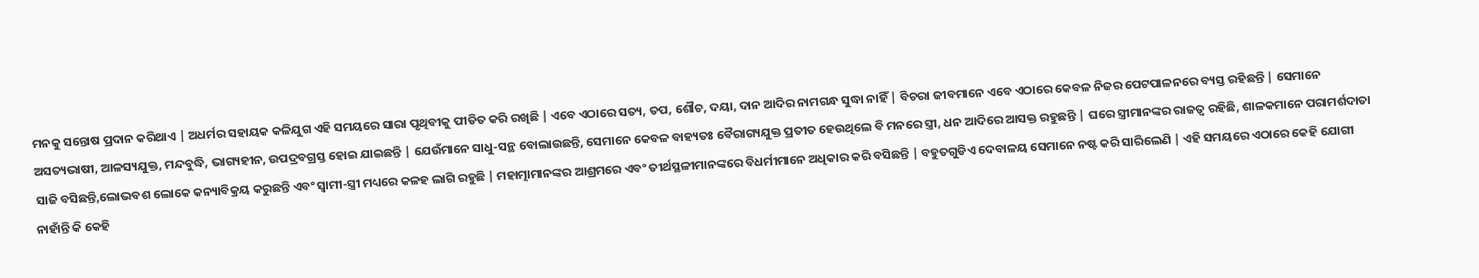ମନକୁ ସନ୍ତୋଷ ପ୍ରଦାନ କରିଥାଏ | ଅଧର୍ମର ସହାୟକ କଳିଯୁଗ ଏହି ସମୟରେ ସାରା ପୃଥିବୀକୁ ପୀଡିତ କରି ରଖିଛି | ଏବେ ଏଠାରେ ସତ୍ୟ, ତପ, ଶୌଚ, ଦୟା, ଦାନ ଆଦିର ନାମଗନ୍ଧ ସୁଦ୍ଧା ନାହିଁ | ବିଚରା ଜୀବମାନେ ଏବେ ଏଠାରେ କେବଳ ନିଜର ପେଟପାଳନରେ ବ୍ୟସ୍ତ ରହିଛନ୍ତି | ସେମାନେ ଅସତ୍ୟଭାଷୀ, ଆଳସ୍ୟଯୁକ୍ତ, ମନ୍ଦବୁଦ୍ଧି, ଭାଗ୍ୟହୀନ, ଉପଦ୍ରବଗ୍ରସ୍ତ ହୋଇ ଯାଇଛନ୍ତି | ଯେଉଁମାନେ ସାଧୁ-ସନ୍ଥ ବୋଲାଉଛନ୍ତି, ସେମାନେ କେବଳ ବାହ୍ୟତଃ ବୈରାଗ୍ୟଯୁକ୍ତ ପ୍ରତୀତ ହେଉଥିଲେ ବି ମନରେ ସ୍ତ୍ରୀ, ଧନ ଆଦିରେ ଆସକ୍ତ ରହୁଛନ୍ତି | ଘରେ ସ୍ତ୍ରୀମାନଙ୍କର ରାଜତ୍ବ ରହିଛି, ଶାଳକମାନେ ପରାମର୍ଶଦାତା ସାଜି ବସିଛନ୍ତି,ଲୋଭବଶ ଲୋକେ କନ୍ୟାବିକ୍ରୟ କରୁଛନ୍ତି ଏବଂ ସ୍ବାମୀ-ସ୍ତ୍ରୀ ମଧ୍ୟରେ କଳହ ଲାଗି ରହୁଛି | ମହାତ୍ମାମାନଙ୍କର ଆଶ୍ରମରେ ଏବଂ ତୀର୍ଥସ୍ଥଳୀମାନଙ୍କରେ ବିଧର୍ମୀମାନେ ଅଧିକାର କରି ବସିଛନ୍ତି | ବହୁତଗୁଡିଏ ଦେବାଳୟ ସେମାନେ ନଷ୍ଟ କରି ସାରିଲେଣି | ଏହି ସମୟରେ ଏଠାରେ କେହି ଯୋଗୀ ନାହାଁନ୍ତି କି କେହି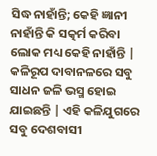ସିଦ୍ଧ ନାହାଁନ୍ତି; କେହି ଜ୍ଞାନୀ ନାହାଁନ୍ତି କି ସତ୍କର୍ମ କରିବା ଲୋକ ମଧ୍ୟ କେହି ନାହାଁନ୍ତି | କଳିରୂପ ଦାବାନଳରେ ସବୁ ସାଧନ ଜଳି ଭସ୍ମ ହୋଇ ଯାଇଛନ୍ତି | ଏହି କଳିଯୁଗରେ ସବୁ ଦେଶବାସୀ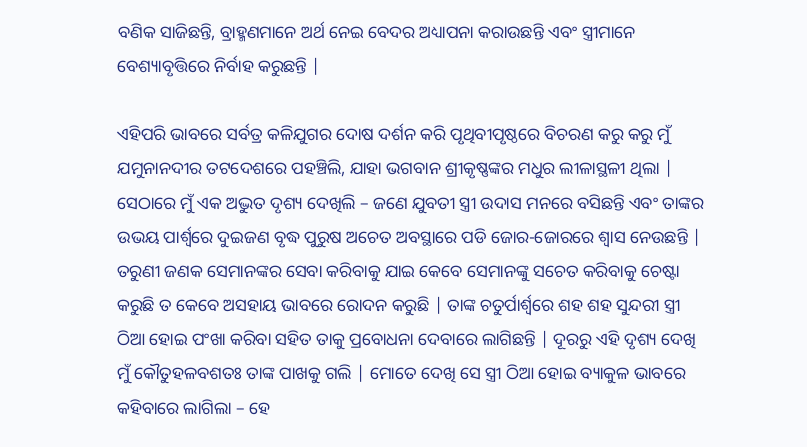ବଣିକ ସାଜିଛନ୍ତି, ବ୍ରାହ୍ମଣମାନେ ଅର୍ଥ ନେଇ ବେଦର ଅଧ୍ୟାପନା କରାଉଛନ୍ତି ଏବଂ ସ୍ତ୍ରୀମାନେ ବେଶ୍ୟାବୃତ୍ତିରେ ନିର୍ବାହ କରୁଛନ୍ତି |

ଏହିପରି ଭାବରେ ସର୍ବତ୍ର କଳିଯୁଗର ଦୋଷ ଦର୍ଶନ କରି ପୃଥିବୀପୃଷ୍ଠରେ ବିଚରଣ କରୁ କରୁ ମୁଁ ଯମୁନାନଦୀର ତଟଦେଶରେ ପହଞ୍ଚିଲି, ଯାହା ଭଗବାନ ଶ୍ରୀକୃଷ୍ଣଙ୍କର ମଧୁର ଲୀଳାସ୍ଥଳୀ ଥିଲା | ସେଠାରେ ମୁଁ ଏକ ଅଦ୍ଭୁତ ଦୃଶ୍ୟ ଦେଖିଲି – ଜଣେ ଯୁବତୀ ସ୍ତ୍ରୀ ଉଦାସ ମନରେ ବସିଛନ୍ତି ଏବଂ ତାଙ୍କର ଉଭୟ ପାର୍ଶ୍ବରେ ଦୁଇଜଣ ବୃଦ୍ଧ ପୁରୁଷ ଅଚେତ ଅବସ୍ଥାରେ ପଡି ଜୋର-ଜୋରରେ ଶ୍ବାସ ନେଉଛନ୍ତି | ତରୁଣୀ ଜଣକ ସେମାନଙ୍କର ସେବା କରିବାକୁ ଯାଇ କେବେ ସେମାନଙ୍କୁ ସଚେତ କରିବାକୁ ଚେଷ୍ଟା କରୁଛି ତ କେବେ ଅସହାୟ ଭାବରେ ରୋଦନ କରୁଛି | ତାଙ୍କ ଚତୁର୍ପାର୍ଶ୍ବରେ ଶହ ଶହ ସୁନ୍ଦରୀ ସ୍ତ୍ରୀ ଠିଆ ହୋଇ ପଂଖା କରିବା ସହିତ ତାକୁ ପ୍ରବୋଧନା ଦେବାରେ ଲାଗିଛନ୍ତି | ଦୂରରୁ ଏହି ଦୃଶ୍ୟ ଦେଖି ମୁଁ କୌତୁହଳବଶତଃ ତାଙ୍କ ପାଖକୁ ଗଲି | ମୋତେ ଦେଖି ସେ ସ୍ତ୍ରୀ ଠିଆ ହୋଇ ବ୍ୟାକୁଳ ଭାବରେ କହିବାରେ ଲାଗିଲା – ହେ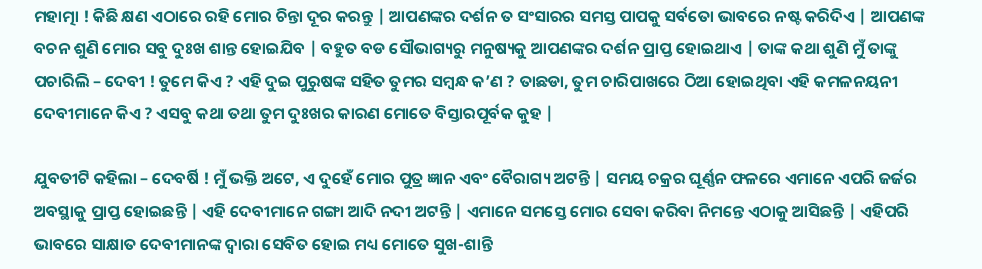ମହାତ୍ମା ! କିଛି କ୍ଷଣ ଏଠାରେ ରହି ମୋର ଚିନ୍ତା ଦୂର କରନ୍ତୁ | ଆପଣଙ୍କର ଦର୍ଶନ ତ ସଂସାରର ସମସ୍ତ ପାପକୁ ସର୍ବତୋ ଭାବରେ ନଷ୍ଟ କରିଦିଏ | ଆପଣଙ୍କ ବଚନ ଶୁଣି ମୋର ସବୁ ଦୁଃଖ ଶାନ୍ତ ହୋଇଯିବ | ବହୁତ ବଡ ସୌଭାଗ୍ୟରୁ ମନୁଷ୍ୟକୁ ଆପଣଙ୍କର ଦର୍ଶନ ପ୍ରାପ୍ତ ହୋଇଥାଏ | ତାଙ୍କ କଥା ଶୁଣି ମୁଁ ତାଙ୍କୁ ପଚାରିଲି – ଦେବୀ ! ତୁମେ କିଏ ? ଏହି ଦୁଇ ପୁରୁଷଙ୍କ ସହିତ ତୁମର ସମ୍ବନ୍ଧ କ’ଣ ? ତାଛଡା, ତୁମ ଚାରିପାଖରେ ଠିଆ ହୋଇଥିବା ଏହି କମଳନୟନୀ ଦେବୀମାନେ କିଏ ? ଏସବୁ କଥା ତଥା ତୁମ ଦୁଃଖର କାରଣ ମୋତେ ବିସ୍ତାରପୂର୍ବକ କୁହ |

ଯୁବତୀଟି କହିଲା – ଦେବର୍ଷି ! ମୁଁ ଭକ୍ତି ଅଟେ, ଏ ଦୁହେଁ ମୋର ପୁତ୍ର ଜ୍ଞାନ ଏବଂ ବୈରାଗ୍ୟ ଅଟନ୍ତି | ସମୟ ଚକ୍ରର ଘୂର୍ଣ୍ଣନ ଫଳରେ ଏମାନେ ଏପରି ଜର୍ଜର ଅବସ୍ଥାକୁ ପ୍ରାପ୍ତ ହୋଇଛନ୍ତି | ଏହି ଦେବୀମାନେ ଗଙ୍ଗା ଆଦି ନଦୀ ଅଟନ୍ତି | ଏମାନେ ସମସ୍ତେ ମୋର ସେବା କରିବା ନିମନ୍ତେ ଏଠାକୁ ଆସିଛନ୍ତି | ଏହିପରି ଭାବରେ ସାକ୍ଷାତ ଦେବୀମାନଙ୍କ ଦ୍ବାରା ସେବିତ ହୋଇ ମଧ୍ୟ ମୋତେ ସୁଖ-ଶାନ୍ତି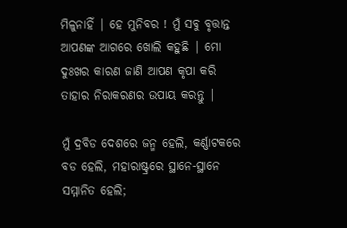ମିଳୁନାହିଁ | ହେ ମୁନିବର ! ମୁଁ ସବୁ ବୃତ୍ତାନ୍ତ ଆପଣଙ୍କ ଆଗରେ ଖୋଲି କହୁଛି | ମୋ ଦୁଃଖର କାରଣ ଜାଣି ଆପଣ କୃପା କରି ତାହାର ନିରାକରଣର ଉପାୟ କରନ୍ତୁ |

ମୁଁ ଦ୍ରବିଡ ଦେଶରେ ଜନ୍ମ ହେଲି, କର୍ଣ୍ଣାଟକରେ ବଡ ହେଲି, ମହାରାଷ୍ଟ୍ରରେ ସ୍ଥାନେ-ସ୍ଥାନେ ସମ୍ମାନିତ ହେଲି;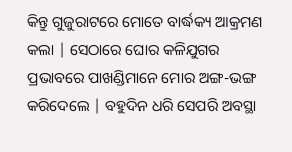କିନ୍ତୁ ଗୁଜୁରାଟରେ ମୋତେ ବାର୍ଦ୍ଧକ୍ୟ ଆକ୍ରମଣ କଲା | ସେଠାରେ ଘୋର କଳିଯୁଗର ପ୍ରଭାବରେ ପାଖଣ୍ଡିମାନେ ମୋର ଅଙ୍ଗ-ଭଙ୍ଗ କରିଦେଲେ | ବହୁଦିନ ଧରି ସେପରି ଅବସ୍ଥା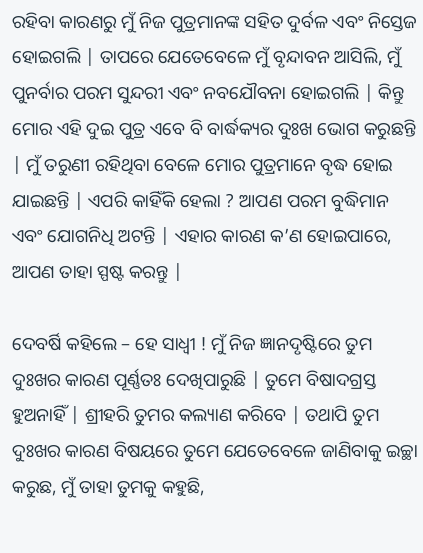ରହିବା କାରଣରୁ ମୁଁ ନିଜ ପୁତ୍ରମାନଙ୍କ ସହିତ ଦୁର୍ବଳ ଏବଂ ନିସ୍ତେଜ ହୋଇଗଲି | ତାପରେ ଯେତେବେଳେ ମୁଁ ବୃନ୍ଦାବନ ଆସିଲି, ମୁଁ ପୁନର୍ବାର ପରମ ସୁନ୍ଦରୀ ଏବଂ ନବଯୌବନା ହୋଇଗଲି | କିନ୍ତୁ ମୋର ଏହି ଦୁଇ ପୁତ୍ର ଏବେ ବି ବାର୍ଦ୍ଧକ୍ୟର ଦୁଃଖ ଭୋଗ କରୁଛନ୍ତି | ମୁଁ ତରୁଣୀ ରହିଥିବା ବେଳେ ମୋର ପୁତ୍ରମାନେ ବୃଦ୍ଧ ହୋଇ ଯାଇଛନ୍ତି | ଏପରି କାହିଁକି ହେଲା ? ଆପଣ ପରମ ବୁଦ୍ଧିମାନ ଏବଂ ଯୋଗନିଧି ଅଟନ୍ତି | ଏହାର କାରଣ କ’ଣ ହୋଇପାରେ, ଆପଣ ତାହା ସ୍ପଷ୍ଟ କରନ୍ତୁ |

ଦେବର୍ଷି କହିଲେ – ହେ ସାଧ୍ବୀ ! ମୁଁ ନିଜ ଜ୍ଞାନଦୃଷ୍ଟିରେ ତୁମ ଦୁଃଖର କାରଣ ପୂର୍ଣ୍ଣତଃ ଦେଖିପାରୁଛି | ତୁମେ ବିଷାଦଗ୍ରସ୍ତ ହୁଅନାହିଁ | ଶ୍ରୀହରି ତୁମର କଲ୍ୟାଣ କରିବେ | ତଥାପି ତୁମ ଦୁଃଖର କାରଣ ବିଷୟରେ ତୁମେ ଯେତେବେଳେ ଜାଣିବାକୁ ଇଚ୍ଛା କରୁଛ, ମୁଁ ତାହା ତୁମକୁ କହୁଛି,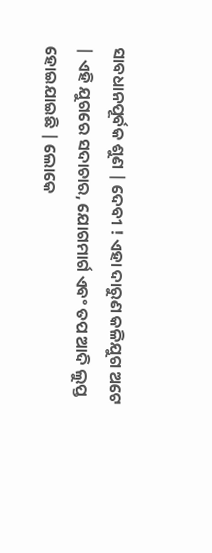ସାବଧାନପୂର୍ବକ ଶୁଣ | ଦେବୀ ! ଏହା ଦାରୁଣ କଳିଯୁଗ ଅଟେ | ଏହି ଯୁଗରେ ସଦାଚାର, ଯୋଗମାର୍ଗ ଏବଂ ତପ ଆଦି ଲୁପ୍ତ ହୋଇଯାଇଛି | ଲୋକେ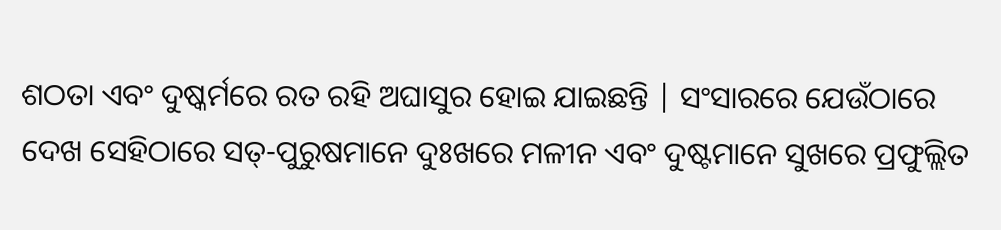ଶଠତା ଏବଂ ଦୁଷ୍କର୍ମରେ ରତ ରହି ଅଘାସୁର ହୋଇ ଯାଇଛନ୍ତି | ସଂସାରରେ ଯେଉଁଠାରେ ଦେଖ ସେହିଠାରେ ସତ୍-ପୁରୁଷମାନେ ଦୁଃଖରେ ମଳୀନ ଏବଂ ଦୁଷ୍ଟମାନେ ସୁଖରେ ପ୍ରଫୁଲ୍ଲିତ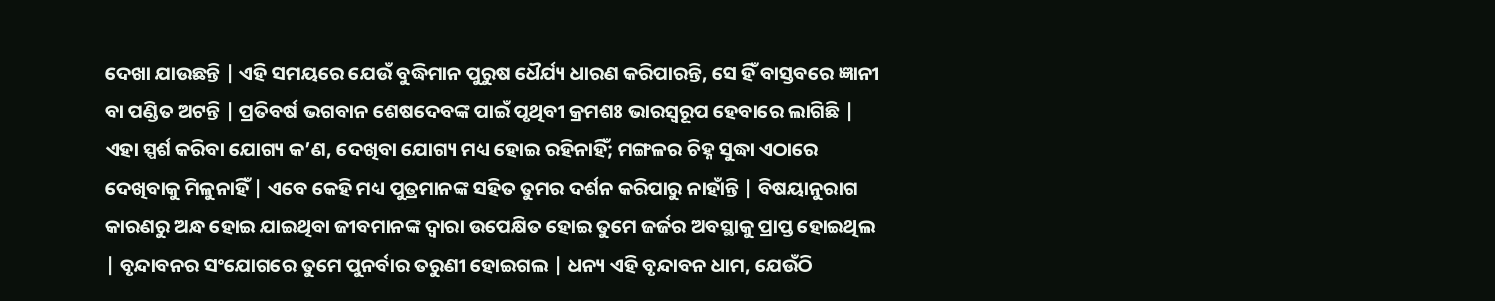ଦେଖା ଯାଉଛନ୍ତି | ଏହି ସମୟରେ ଯେଉଁ ବୁଦ୍ଧିମାନ ପୁରୁଷ ଧୈର୍ଯ୍ୟ ଧାରଣ କରିପାରନ୍ତି, ସେ ହିଁ ବାସ୍ତବରେ ଜ୍ଞାନୀ ବା ପଣ୍ଡିତ ଅଟନ୍ତି | ପ୍ରତିବର୍ଷ ଭଗବାନ ଶେଷଦେବଙ୍କ ପାଇଁ ପୃଥିବୀ କ୍ରମଶଃ ଭାରସ୍ବରୂପ ହେବାରେ ଲାଗିଛି | ଏହା ସ୍ପର୍ଶ କରିବା ଯୋଗ୍ୟ କ’ଣ, ଦେଖିବା ଯୋଗ୍ୟ ମଧ୍ୟ ହୋଇ ରହିନାହିଁ; ମଙ୍ଗଳର ଚିହ୍ନ ସୁଦ୍ଧା ଏଠାରେ ଦେଖିବାକୁ ମିଳୁନାହିଁ | ଏବେ କେହି ମଧ୍ୟ ପୁତ୍ରମାନଙ୍କ ସହିତ ତୁମର ଦର୍ଶନ କରିପାରୁ ନାହାଁନ୍ତି | ବିଷୟାନୁରାଗ କାରଣରୁ ଅନ୍ଧ ହୋଇ ଯାଇଥିବା ଜୀବମାନଙ୍କ ଦ୍ବାରା ଉପେକ୍ଷିତ ହୋଇ ତୁମେ ଜର୍ଜର ଅବସ୍ଥାକୁ ପ୍ରାପ୍ତ ହୋଇଥିଲ | ବୃନ୍ଦାବନର ସଂଯୋଗରେ ତୁମେ ପୁନର୍ବାର ତରୁଣୀ ହୋଇଗଲ | ଧନ୍ୟ ଏହି ବୃନ୍ଦାବନ ଧାମ, ଯେଉଁଠି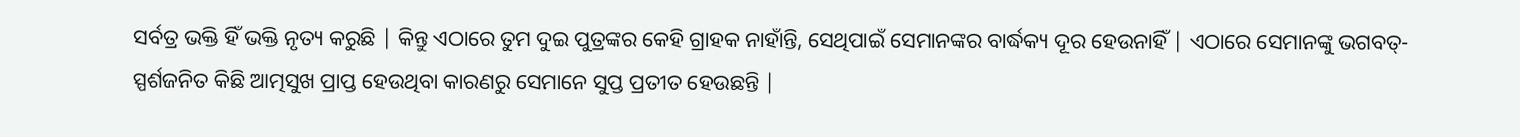ସର୍ବତ୍ର ଭକ୍ତି ହିଁ ଭକ୍ତି ନୃତ୍ୟ କରୁଛି | କିନ୍ତୁ ଏଠାରେ ତୁମ ଦୁଇ ପୁତ୍ରଙ୍କର କେହି ଗ୍ରାହକ ନାହାଁନ୍ତି, ସେଥିପାଇଁ ସେମାନଙ୍କର ବାର୍ଦ୍ଧକ୍ୟ ଦୂର ହେଉନାହିଁ | ଏଠାରେ ସେମାନଙ୍କୁ ଭଗବତ୍-ସ୍ପର୍ଶଜନିତ କିଛି ଆତ୍ମସୁଖ ପ୍ରାପ୍ତ ହେଉଥିବା କାରଣରୁ ସେମାନେ ସୁପ୍ତ ପ୍ରତୀତ ହେଉଛନ୍ତି |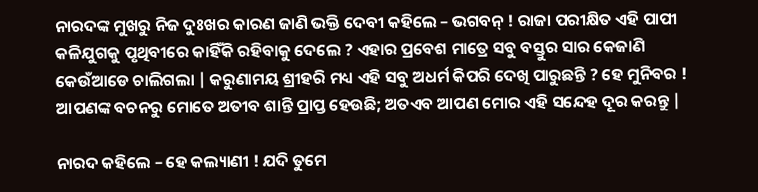ନାରଦଙ୍କ ମୁଖରୁ ନିଜ ଦୁଃଖର କାରଣ ଜାଣି ଭକ୍ତି ଦେବୀ କହିଲେ – ଭଗବନ୍ ! ରାଜା ପରୀକ୍ଷିତ ଏହି ପାପୀ କଳିଯୁଗକୁ ପୃଥିବୀରେ କାହିଁକି ରହିବାକୁ ଦେଲେ ? ଏହାର ପ୍ରବେଶ ମାତ୍ରେ ସବୁ ବସ୍ତୁର ସାର କେଜାଣି କେଉଁଆଡେ ଚାଲିଗଲା | କରୁଣାମୟ ଶ୍ରୀହରି ମଧ୍ୟ ଏହି ସବୁ ଅଧର୍ମ କିପରି ଦେଖି ପାରୁଛନ୍ତି ? ହେ ମୁନିବର ! ଆପଣଙ୍କ ବଚନରୁ ମୋତେ ଅତୀବ ଶାନ୍ତି ପ୍ରାପ୍ତ ହେଉଛି; ଅତଏବ ଆପଣ ମୋର ଏହି ସନ୍ଦେହ ଦୂର କରନ୍ତୁ |

ନାରଦ କହିଲେ – ହେ କଲ୍ୟାଣୀ ! ଯଦି ତୁମେ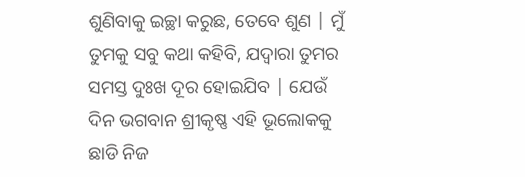ଶୁଣିବାକୁ ଇଚ୍ଛା କରୁଛ, ତେବେ ଶୁଣ | ମୁଁ ତୁମକୁ ସବୁ କଥା କହିବି, ଯଦ୍ବାରା ତୁମର ସମସ୍ତ ଦୁଃଖ ଦୂର ହୋଇଯିବ | ଯେଉଁ ଦିନ ଭଗବାନ ଶ୍ରୀକୃଷ୍ଣ ଏହି ଭୂଲୋକକୁ ଛାଡି ନିଜ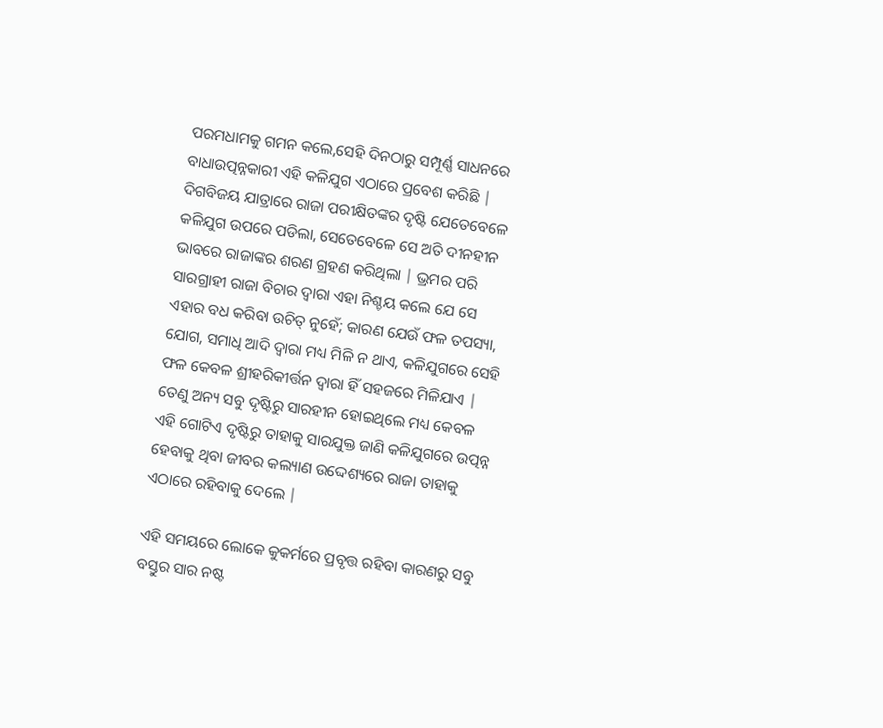ପରମଧାମକୁ ଗମନ କଲେ,ସେହି ଦିନଠାରୁ ସମ୍ପୂର୍ଣ୍ଣ ସାଧନରେ ବାଧାଉତ୍ପନ୍ନକାରୀ ଏହି କଳିଯୁଗ ଏଠାରେ ପ୍ରବେଶ କରିଛି | ଦିଗବିଜୟ ଯାତ୍ରାରେ ରାଜା ପରୀକ୍ଷିତଙ୍କର ଦୃଷ୍ଟି ଯେତେବେଳେ କଳିଯୁଗ ଉପରେ ପଡିଲା, ସେତେବେଳେ ସେ ଅତି ଦୀନହୀନ ଭାବରେ ରାଜାଙ୍କର ଶରଣ ଗ୍ରହଣ କରିଥିଲା | ଭ୍ରମର ପରି ସାରଗ୍ରାହୀ ରାଜା ବିଚାର ଦ୍ବାରା ଏହା ନିଶ୍ଚୟ କଲେ ଯେ ସେ ଏହାର ବଧ କରିବା ଉଚିତ୍ ନୁହେଁ; କାରଣ ଯେଉଁ ଫଳ ତପସ୍ୟା, ଯୋଗ, ସମାଧି ଆଦି ଦ୍ବାରା ମଧ୍ୟ ମିଳି ନ ଥାଏ, କଳିଯୁଗରେ ସେହି ଫଳ କେବଳ ଶ୍ରୀହରିକୀର୍ତ୍ତନ ଦ୍ବାରା ହିଁ ସହଜରେ ମିଳିଯାଏ | ତେଣୁ ଅନ୍ୟ ସବୁ ଦୃଷ୍ଟିରୁ ସାରହୀନ ହୋଇଥିଲେ ମଧ୍ୟ କେବଳ ଏହି ଗୋଟିଏ ଦୃଷ୍ଟିରୁ ତାହାକୁ ସାରଯୁକ୍ତ ଜାଣି କଳିଯୁଗରେ ଉତ୍ପନ୍ନ ହେବାକୁ ଥିବା ଜୀବର କଲ୍ୟାଣ ଉଦ୍ଦେଶ୍ୟରେ ରାଜା ତାହାକୁ ଏଠାରେ ରହିବାକୁ ଦେଲେ |

ଏହି ସମୟରେ ଲୋକେ କୁକର୍ମରେ ପ୍ରବୃତ୍ତ ରହିବା କାରଣରୁ ସବୁ ବସ୍ତୁର ସାର ନଷ୍ଟ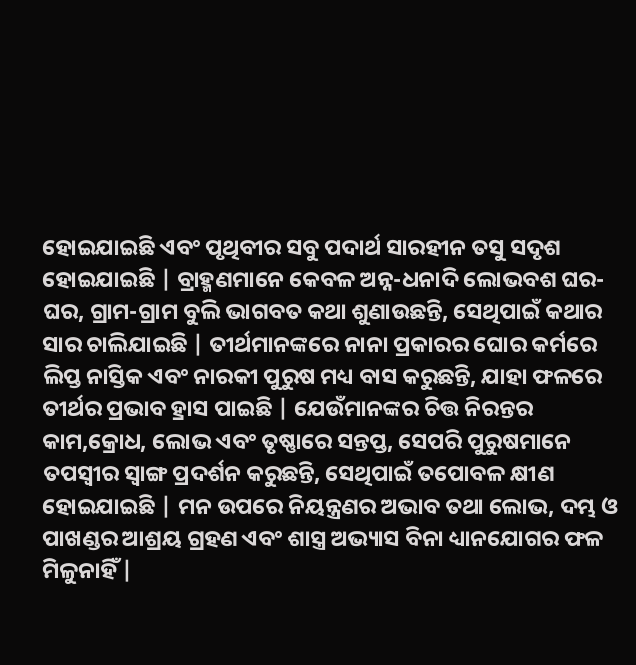ହୋଇଯାଇଛି ଏବଂ ପୃଥିବୀର ସବୁ ପଦାର୍ଥ ସାରହୀନ ତସୁ ସଦୃଶ ହୋଇଯାଇଛି | ବ୍ରାହ୍ମଣମାନେ କେବଳ ଅନ୍ନ-ଧନାଦି ଲୋଭବଶ ଘର-ଘର, ଗ୍ରାମ-ଗ୍ରାମ ବୁଲି ଭାଗବତ କଥା ଶୁଣାଉଛନ୍ତି, ସେଥିପାଇଁ କଥାର ସାର ଚାଲିଯାଇଛି | ତୀର୍ଥମାନଙ୍କରେ ନାନା ପ୍ରକାରର ଘୋର କର୍ମରେ ଲିପ୍ତ ନାସ୍ତିକ ଏବଂ ନାରକୀ ପୁରୁଷ ମଧ୍ୟ ବାସ କରୁଛନ୍ତି, ଯାହା ଫଳରେ ତୀର୍ଥର ପ୍ରଭାବ ହ୍ରାସ ପାଇଛି | ଯେଉଁମାନଙ୍କର ଚିତ୍ତ ନିରନ୍ତର କାମ,କ୍ରୋଧ, ଲୋଭ ଏବଂ ତୃଷ୍ଣାରେ ସନ୍ତପ୍ତ, ସେପରି ପୁରୁଷମାନେ ତପସ୍ବୀର ସ୍ବାଙ୍ଗ ପ୍ରଦର୍ଶନ କରୁଛନ୍ତି, ସେଥିପାଇଁ ତପୋବଳ କ୍ଷୀଣ ହୋଇଯାଇଛି | ମନ ଉପରେ ନିୟନ୍ତ୍ରଣର ଅଭାବ ତଥା ଲୋଭ, ଦମ୍ଭ ଓ ପାଖଣ୍ଡର ଆଶ୍ରୟ ଗ୍ରହଣ ଏବଂ ଶାସ୍ତ୍ର ଅଭ୍ୟାସ ବିନା ଧ୍ୟାନଯୋଗର ଫଳ ମିଳୁନାହିଁ |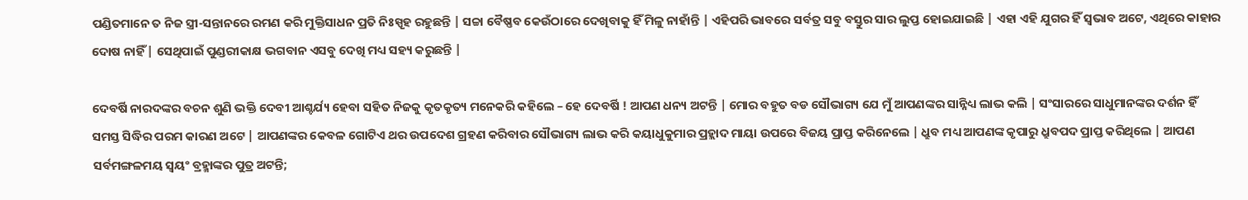ପଣ୍ଡିତମାନେ ତ ନିଜ ସ୍ତ୍ରୀ-ସନ୍ତାନରେ ରମଣ କରି ମୁକ୍ତିସାଧନ ପ୍ରତି ନିଃସ୍ପୃହ ରହୁଛନ୍ତି | ସଚ୍ଚା ବୈଷ୍ଣବ କେଉଁଠାରେ ଦେଖିବାକୁ ହିଁ ମିଳୁ ନାହାଁନ୍ତି | ଏହିପରି ଭାବରେ ସର୍ବତ୍ର ସବୁ ବସ୍ତୁର ସାର ଲୁପ୍ତ ହୋଇଯାଇଛି | ଏହା ଏହି ଯୁଗର ହିଁ ସ୍ବଭାବ ଅଟେ, ଏଥିରେ କାହାର ଦୋଷ ନାହିଁ | ସେଥିପାଇଁ ପୁଣ୍ଡରୀକାକ୍ଷ ଭଗବାନ ଏସବୁ ଦେଖି ମଧ୍ୟ ସହ୍ୟ କରୁଛନ୍ତି |

ଦେବର୍ଷି ନାରଦଙ୍କର ବଚନ ଶୁଣି ଭକ୍ତି ଦେବୀ ଆଶ୍ଚର୍ଯ୍ୟ ହେବା ସହିତ ନିଜକୁ କୃତକୃତ୍ୟ ମନେକରି କହିଲେ – ହେ ଦେବର୍ଷି ! ଆପଣ ଧନ୍ୟ ଅଟନ୍ତି | ମୋର ବହୁତ ବଡ ସୌଭାଗ୍ୟ ଯେ ମୁଁ ଆପଣଙ୍କର ସାନ୍ନିଧ୍ୟ ଲାଭ କଲି | ସଂସାରରେ ସାଧୁମାନଙ୍କର ଦର୍ଶନ ହିଁ ସମସ୍ତ ସିଦ୍ଧିର ପରମ କାରଣ ଅଟେ | ଆପଣଙ୍କର କେବଳ ଗୋଟିଏ ଥର ଉପଦେଶ ଗ୍ରହଣ କରିବାର ସୌଭାଗ୍ୟ ଲାଭ କରି କୟାଧୁକୁମାର ପ୍ରହ୍ଲାଦ ମାୟା ଉପରେ ବିଜୟ ପ୍ରାପ୍ତ କରିନେଲେ | ଧ୍ରୁବ ମଧ୍ୟ ଆପଣଙ୍କ କୃପାରୁ ଧ୍ରୁବପଦ ପ୍ରାପ୍ତ କରିଥିଲେ | ଆପଣ ସର୍ବମଙ୍ଗଳମୟ ସ୍ବୟଂ ବ୍ରହ୍ମାଙ୍କର ପୁତ୍ର ଅଟନ୍ତି;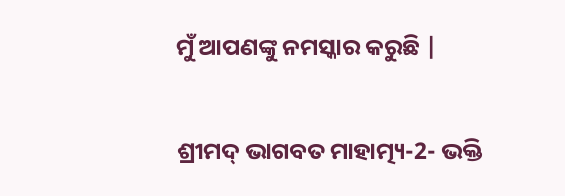ମୁଁ ଆପଣଙ୍କୁ ନମସ୍କାର କରୁଛି |

ଶ୍ରୀମଦ୍ ଭାଗବତ ମାହାତ୍ମ୍ୟ-2- ଭକ୍ତି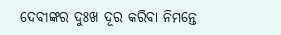ଦେବୀଙ୍କର ଦୁଃଖ ଦୂର କରିବା ନିମନ୍ତେ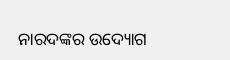ନାରଦଙ୍କର ଉଦ୍ୟୋଗ